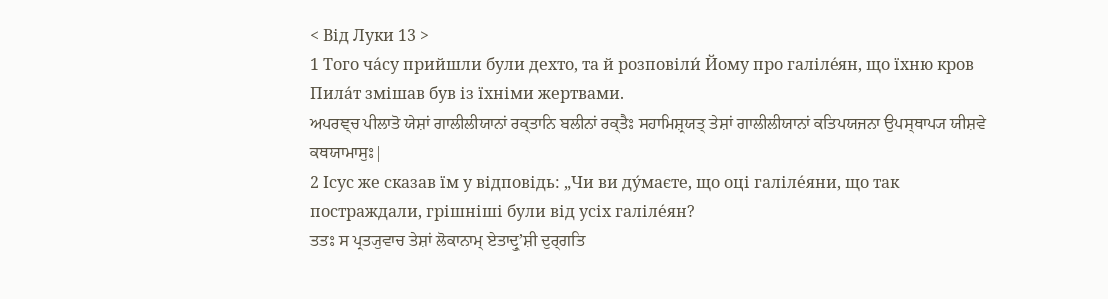< Від Луки 13 >
1 Того ча́су прийшли були дехто, та й розповіли́ Йому про галіле́ян, що їхню кров Пила́т змішав був із їхніми жертвами.
ਅਪਰਞ੍ਚ ਪੀਲਾਤੋ ਯੇਸ਼ਾਂ ਗਾਲੀਲੀਯਾਨਾਂ ਰਕ੍ਤਾਨਿ ਬਲੀਨਾਂ ਰਕ੍ਤੈਃ ਸਹਾਮਿਸ਼੍ਰਯਤ੍ ਤੇਸ਼ਾਂ ਗਾਲੀਲੀਯਾਨਾਂ ਕਤਿਪਯਜਨਾ ਉਪਸ੍ਥਾਪ੍ਯ ਯੀਸ਼ਵੇ ਕਥਯਾਮਾਸੁਃ|
2 Ісус же сказав їм у відповідь: „Чи ви ду́маєте, що оці галіле́яни, що так постраждали, грішніші були від усіх галіле́ян?
ਤਤਃ ਸ ਪ੍ਰਤ੍ਯੁਵਾਚ ਤੇਸ਼ਾਂ ਲੋਕਾਨਾਮ੍ ਏਤਾਦ੍ਰੁʼਸ਼ੀ ਦੁਰ੍ਗਤਿ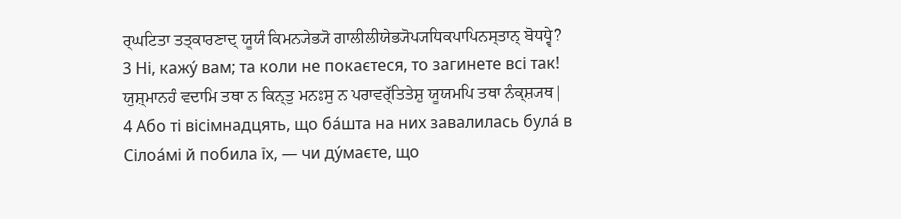ਰ੍ਘਟਿਤਾ ਤਤ੍ਕਾਰਣਾਦ੍ ਯੂਯੰ ਕਿਮਨ੍ਯੇਭ੍ਯੋ ਗਾਲੀਲੀਯੇਭ੍ਯੋਪ੍ਯਧਿਕਪਾਪਿਨਸ੍ਤਾਨ੍ ਬੋਧਧ੍ਵੇ?
3 Ні, кажу́ вам; та коли не покаєтеся, то загинете всі так!
ਯੁਸ਼੍ਮਾਨਹੰ ਵਦਾਮਿ ਤਥਾ ਨ ਕਿਨ੍ਤੁ ਮਨਃਸੁ ਨ ਪਰਾਵਰ੍ੱਤਿਤੇਸ਼ੁ ਯੂਯਮਪਿ ਤਥਾ ਨੰਕ੍ਸ਼੍ਯਥ|
4 Або ті вісімнадцять, що ба́шта на них завалилась була́ в Сілоа́мі й побила їх, — чи ду́маєте, що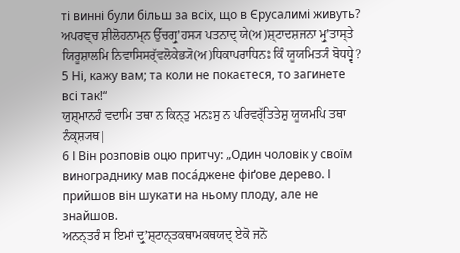ті винні були більш за всіх, що в Єрусалимі живуть?
ਅਪਰਞ੍ਚ ਸ਼ੀਲੋਹਨਾਮ੍ਨ ਉੱਚਗ੍ਰੁʼਹਸ੍ਯ ਪਤਨਾਦ੍ ਯੇ(ਅ)ਸ਼੍ਟਾਦਸ਼ਜਨਾ ਮ੍ਰੁʼਤਾਸ੍ਤੇ ਯਿਰੂਸ਼ਾਲਮਿ ਨਿਵਾਸਿਸਰ੍ੱਵਲੋਕੇਭ੍ਯੋ(ਅ)ਧਿਕਾਪਰਾਧਿਨਃ ਕਿੰ ਯੂਯਮਿਤ੍ਯੰ ਬੋਧਧ੍ਵੇ?
5 Ні, кажу вам; та коли не покаєтеся, то загинете всі так!“
ਯੁਸ਼੍ਮਾਨਹੰ ਵਦਾਮਿ ਤਥਾ ਨ ਕਿਨ੍ਤੁ ਮਨਃਸੁ ਨ ਪਰਿਵਰ੍ੱਤਿਤੇਸ਼ੁ ਯੂਯਮਪਿ ਤਥਾ ਨੰਕ੍ਸ਼੍ਯਥ|
6 І Він розповів оцю притчу: „Один чоловік у своїм винограднику мав поса́джене фіґове дерево. І прийшов він шукати на ньому плоду, але не знайшов.
ਅਨਨ੍ਤਰੰ ਸ ਇਮਾਂ ਦ੍ਰੁʼਸ਼੍ਟਾਨ੍ਤਕਥਾਮਕਥਯਦ੍ ਏਕੋ ਜਨੋ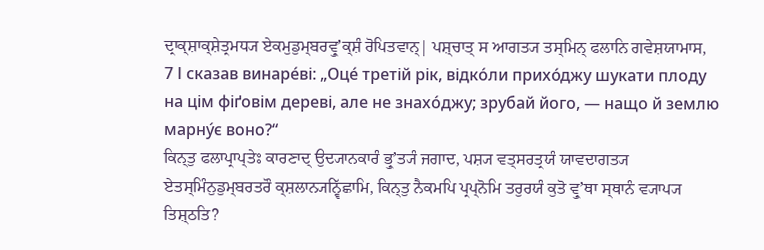ਦ੍ਰਾਕ੍ਸ਼ਾਕ੍ਸ਼ੇਤ੍ਰਮਧ੍ਯ ਏਕਮੁਡੁਮ੍ਬਰਵ੍ਰੁʼਕ੍ਸ਼ੰ ਰੋਪਿਤਵਾਨ੍| ਪਸ਼੍ਚਾਤ੍ ਸ ਆਗਤ੍ਯ ਤਸ੍ਮਿਨ੍ ਫਲਾਨਿ ਗਵੇਸ਼ਯਾਮਾਸ,
7 І сказав винаре́ві: „Оце́ третій рік, відко́ли прихо́джу шукати плоду на цім фіґовім дереві, але не знахо́джу; зрубай його, — нащо й землю марну́є воно?“
ਕਿਨ੍ਤੁ ਫਲਾਪ੍ਰਾਪ੍ਤੇਃ ਕਾਰਣਾਦ੍ ਉਦ੍ਯਾਨਕਾਰੰ ਭ੍ਰੁʼਤ੍ਯੰ ਜਗਾਦ, ਪਸ਼੍ਯ ਵਤ੍ਸਰਤ੍ਰਯੰ ਯਾਵਦਾਗਤ੍ਯ ਏਤਸ੍ਮਿੰਨੁਡੁਮ੍ਬਰਤਰੌ ਕ੍ਸ਼ਲਾਨ੍ਯਨ੍ਵਿੱਛਾਮਿ, ਕਿਨ੍ਤੁ ਨੈਕਮਪਿ ਪ੍ਰਪ੍ਨੋਮਿ ਤਰੁਰਯੰ ਕੁਤੋ ਵ੍ਰੁʼਥਾ ਸ੍ਥਾਨੰ ਵ੍ਯਾਪ੍ਯ ਤਿਸ਼੍ਠਤਿ?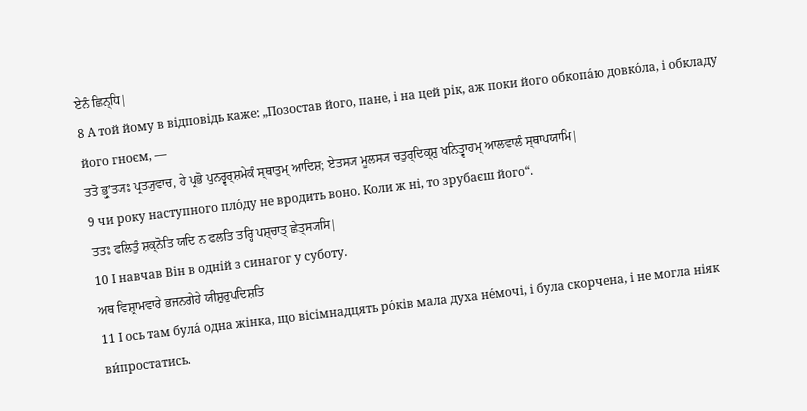ਏਨੰ ਛਿਨ੍ਧਿ|
8 А той йому в відповідь каже: „Позостав його, пане, і на цей рік, аж поки його обкопа́ю довко́ла, і обкладу його гноєм, —
ਤਤੋ ਭ੍ਰੁʼਤ੍ਯਃ ਪ੍ਰਤ੍ਯੁਵਾਚ, ਹੇ ਪ੍ਰਭੋ ਪੁਨਰ੍ਵਰ੍ਸ਼ਮੇਕੰ ਸ੍ਥਾਤੁਮ੍ ਆਦਿਸ਼; ਏਤਸ੍ਯ ਮੂਲਸ੍ਯ ਚਤੁਰ੍ਦਿਕ੍ਸ਼ੁ ਖਨਿਤ੍ਵਾਹਮ੍ ਆਲਵਾਲੰ ਸ੍ਥਾਪਯਾਮਿ|
9 чи року наступного пло́ду не вродить воно. Коли ж ні, то зрубаєш його“.
ਤਤਃ ਫਲਿਤੁੰ ਸ਼ਕ੍ਨੋਤਿ ਯਦਿ ਨ ਫਲਤਿ ਤਰ੍ਹਿ ਪਸ਼੍ਚਾਤ੍ ਛੇਤ੍ਸ੍ਯਸਿ|
10 І навчав Він в одній з синагог у суботу.
ਅਥ ਵਿਸ਼੍ਰਾਮਵਾਰੇ ਭਜਨਗੇਹੇ ਯੀਸ਼ੁਰੁਪਦਿਸ਼ਤਿ
11 І ось там була́ одна жінка, що вісімнадцять ро́ків мала духа не́мочі, і була скорчена, і не могла ніяк ви́простатись.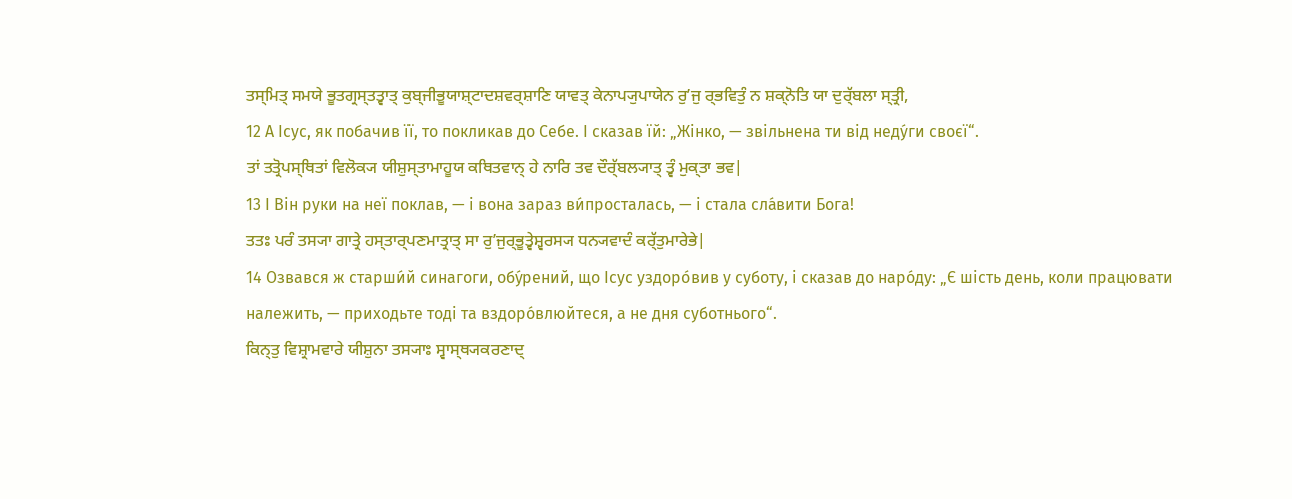ਤਸ੍ਮਿਤ੍ ਸਮਯੇ ਭੂਤਗ੍ਰਸ੍ਤਤ੍ਵਾਤ੍ ਕੁਬ੍ਜੀਭੂਯਾਸ਼੍ਟਾਦਸ਼ਵਰ੍ਸ਼ਾਣਿ ਯਾਵਤ੍ ਕੇਨਾਪ੍ਯੁਪਾਯੇਨ ਰੁʼਜੁ ਰ੍ਭਵਿਤੁੰ ਨ ਸ਼ਕ੍ਨੋਤਿ ਯਾ ਦੁਰ੍ੱਬਲਾ ਸ੍ਤ੍ਰੀ,
12 А Ісус, як побачив її, то покликав до Себе. І сказав їй: „Жінко, — звільнена ти від неду́ги своєї“.
ਤਾਂ ਤਤ੍ਰੋਪਸ੍ਥਿਤਾਂ ਵਿਲੋਕ੍ਯ ਯੀਸ਼ੁਸ੍ਤਾਮਾਹੂਯ ਕਥਿਤਵਾਨ੍ ਹੇ ਨਾਰਿ ਤਵ ਦੌਰ੍ੱਬਲ੍ਯਾਤ੍ ਤ੍ਵੰ ਮੁਕ੍ਤਾ ਭਵ|
13 І Він руки на неї поклав, — і вона зараз ви́просталась, — і стала сла́вити Бога!
ਤਤਃ ਪਰੰ ਤਸ੍ਯਾ ਗਾਤ੍ਰੇ ਹਸ੍ਤਾਰ੍ਪਣਮਾਤ੍ਰਾਤ੍ ਸਾ ਰੁʼਜੁਰ੍ਭੂਤ੍ਵੇਸ਼੍ਵਰਸ੍ਯ ਧਨ੍ਯਵਾਦੰ ਕਰ੍ੱਤੁਮਾਰੇਭੇ|
14 Озвався ж старши́й синагоги, обу́рений, що Ісус уздоро́вив у суботу, і сказав до наро́ду: „Є шість день, коли працювати належить, — приходьте тоді та вздоро́влюйтеся, а не дня суботнього“.
ਕਿਨ੍ਤੁ ਵਿਸ਼੍ਰਾਮਵਾਰੇ ਯੀਸ਼ੁਨਾ ਤਸ੍ਯਾਃ ਸ੍ਵਾਸ੍ਥ੍ਯਕਰਣਾਦ੍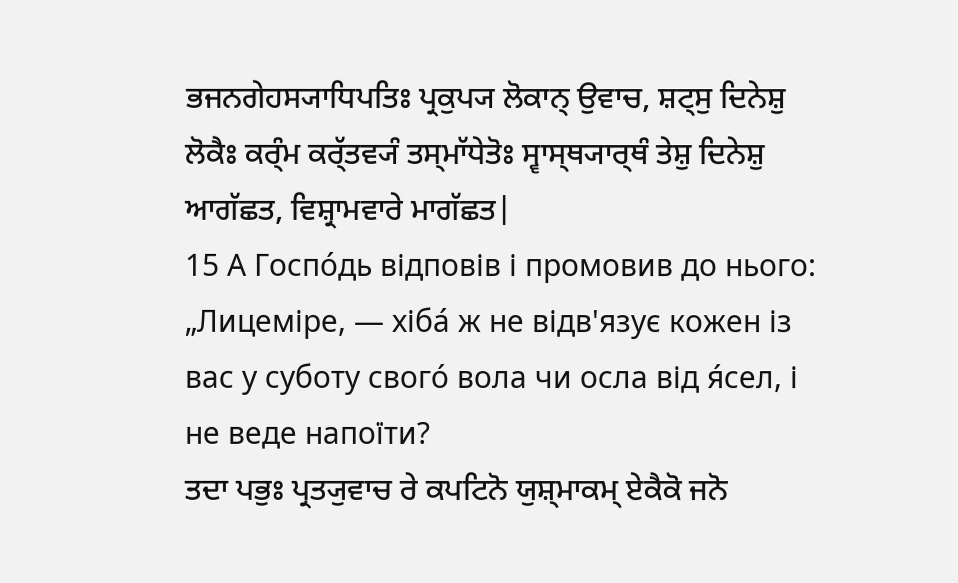ਭਜਨਗੇਹਸ੍ਯਾਧਿਪਤਿਃ ਪ੍ਰਕੁਪ੍ਯ ਲੋਕਾਨ੍ ਉਵਾਚ, ਸ਼ਟ੍ਸੁ ਦਿਨੇਸ਼ੁ ਲੋਕੈਃ ਕਰ੍ੰਮ ਕਰ੍ੱਤਵ੍ਯੰ ਤਸ੍ਮਾੱਧੇਤੋਃ ਸ੍ਵਾਸ੍ਥ੍ਯਾਰ੍ਥੰ ਤੇਸ਼ੁ ਦਿਨੇਸ਼ੁ ਆਗੱਛਤ, ਵਿਸ਼੍ਰਾਮਵਾਰੇ ਮਾਗੱਛਤ|
15 А Госпо́дь відповів і промовив до нього: „Лицеміре, — хіба́ ж не відв'язує кожен із вас у суботу свого́ вола чи осла від я́сел, і не веде напоїти?
ਤਦਾ ਪਭੁਃ ਪ੍ਰਤ੍ਯੁਵਾਚ ਰੇ ਕਪਟਿਨੋ ਯੁਸ਼੍ਮਾਕਮ੍ ਏਕੈਕੋ ਜਨੋ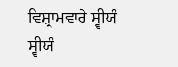ਵਿਸ਼੍ਰਾਮਵਾਰੇ ਸ੍ਵੀਯੰ ਸ੍ਵੀਯੰ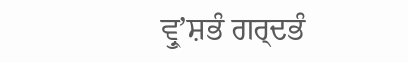ਵ੍ਰੁʼਸ਼ਭੰ ਗਰ੍ਦਭੰ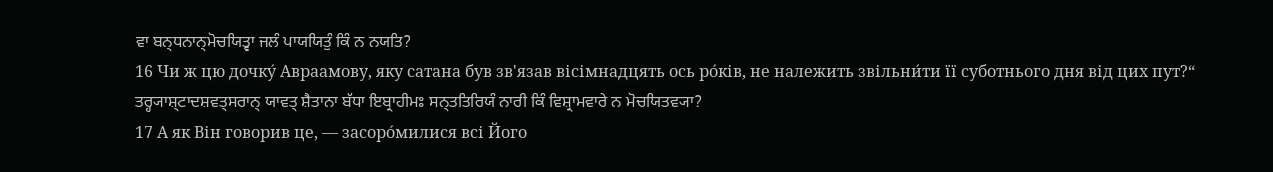ਵਾ ਬਨ੍ਧਨਾਨ੍ਮੋਚਯਿਤ੍ਵਾ ਜਲੰ ਪਾਯਯਿਤੁੰ ਕਿੰ ਨ ਨਯਤਿ?
16 Чи ж цю дочку́ Авраамову, яку сатана був зв'язав вісімнадцять ось ро́ків, не належить звільни́ти її суботнього дня від цих пут?“
ਤਰ੍ਹ੍ਯਾਸ਼੍ਟਾਦਸ਼ਵਤ੍ਸਰਾਨ੍ ਯਾਵਤ੍ ਸ਼ੈਤਾਨਾ ਬੱਧਾ ਇਬ੍ਰਾਹੀਮਃ ਸਨ੍ਤਤਿਰਿਯੰ ਨਾਰੀ ਕਿੰ ਵਿਸ਼੍ਰਾਮਵਾਰੇ ਨ ਮੋਚਯਿਤਵ੍ਯਾ?
17 А як Він говорив це, — засоро́милися всі Його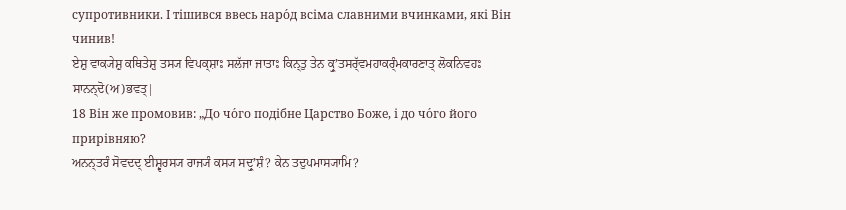супротивники. І тішився ввесь наро́д всіма славними вчинками, які Він чинив!
ਏਸ਼ੁ ਵਾਕ੍ਯੇਸ਼ੁ ਕਥਿਤੇਸ਼ੁ ਤਸ੍ਯ ਵਿਪਕ੍ਸ਼ਾਃ ਸਲੱਜਾ ਜਾਤਾਃ ਕਿਨ੍ਤੁ ਤੇਨ ਕ੍ਰੁʼਤਸਰ੍ੱਵਮਹਾਕਰ੍ੰਮਕਾਰਣਾਤ੍ ਲੋਕਨਿਵਹਃ ਸਾਨਨ੍ਦੋ(ਅ)ਭਵਤ੍|
18 Він же промовив: „До чо́го подібне Царство Боже, і до чо́го його прирівняю?
ਅਨਨ੍ਤਰੰ ਸੋਵਦਦ੍ ਈਸ਼੍ਵਰਸ੍ਯ ਰਾਜ੍ਯੰ ਕਸ੍ਯ ਸਦ੍ਰੁʼਸ਼ੰ? ਕੇਨ ਤਦੁਪਮਾਸ੍ਯਾਮਿ?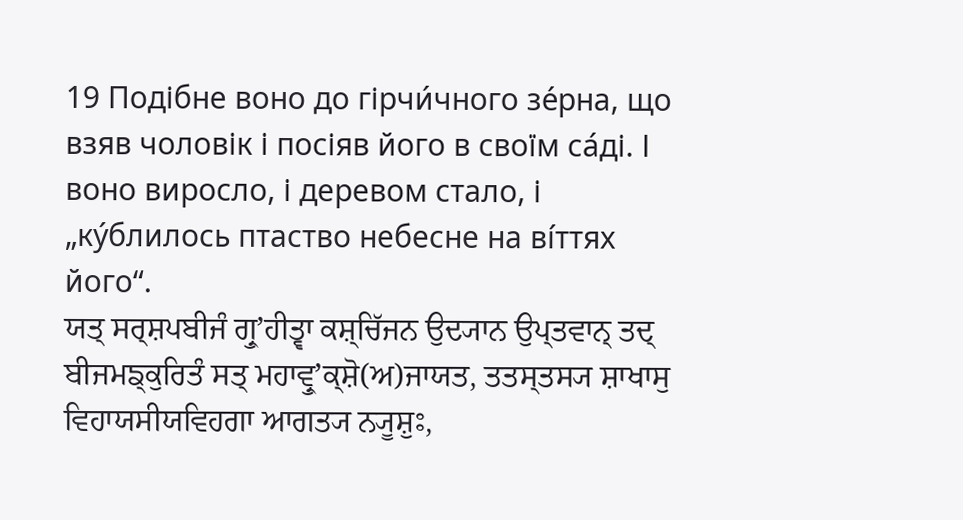19 Подібне воно до гірчи́чного зе́рна, що взяв чоловік і посіяв його в своїм са́ді. І воно виросло, і деревом стало, і „ку́блилось птаство небесне на ві́ттях його“.
ਯਤ੍ ਸਰ੍ਸ਼ਪਬੀਜੰ ਗ੍ਰੁʼਹੀਤ੍ਵਾ ਕਸ਼੍ਚਿੱਜਨ ਉਦ੍ਯਾਨ ਉਪ੍ਤਵਾਨ੍ ਤਦ੍ ਬੀਜਮਙ੍ਕੁਰਿਤੰ ਸਤ੍ ਮਹਾਵ੍ਰੁʼਕ੍ਸ਼ੋ(ਅ)ਜਾਯਤ, ਤਤਸ੍ਤਸ੍ਯ ਸ਼ਾਖਾਸੁ ਵਿਹਾਯਸੀਯਵਿਹਗਾ ਆਗਤ੍ਯ ਨ੍ਯੂਸ਼ੁਃ,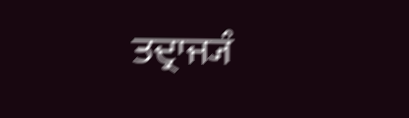ਤਦ੍ਰਾਜ੍ਯੰ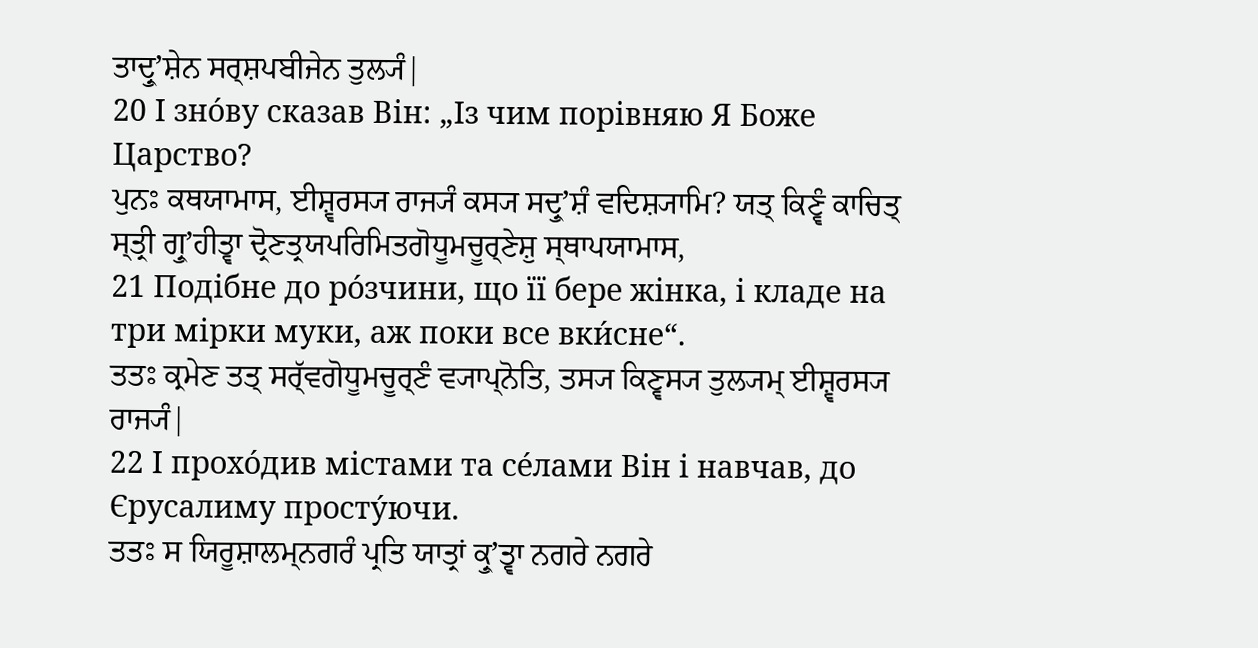ਤਾਦ੍ਰੁʼਸ਼ੇਨ ਸਰ੍ਸ਼ਪਬੀਜੇਨ ਤੁਲ੍ਯੰ|
20 І зно́ву сказав Він: „Із чим порівняю Я Боже Царство?
ਪੁਨਃ ਕਥਯਾਮਾਸ, ਈਸ਼੍ਵਰਸ੍ਯ ਰਾਜ੍ਯੰ ਕਸ੍ਯ ਸਦ੍ਰੁʼਸ਼ੰ ਵਦਿਸ਼੍ਯਾਮਿ? ਯਤ੍ ਕਿਣ੍ਵੰ ਕਾਚਿਤ੍ ਸ੍ਤ੍ਰੀ ਗ੍ਰੁʼਹੀਤ੍ਵਾ ਦ੍ਰੋਣਤ੍ਰਯਪਰਿਮਿਤਗੋਧੂਮਚੂਰ੍ਣੇਸ਼ੁ ਸ੍ਥਾਪਯਾਮਾਸ,
21 Подібне до ро́зчини, що її бере жінка, і кладе на три мірки муки, аж поки все вки́сне“.
ਤਤਃ ਕ੍ਰਮੇਣ ਤਤ੍ ਸਰ੍ੱਵਗੋਧੂਮਚੂਰ੍ਣੰ ਵ੍ਯਾਪ੍ਨੋਤਿ, ਤਸ੍ਯ ਕਿਣ੍ਵਸ੍ਯ ਤੁਲ੍ਯਮ੍ ਈਸ਼੍ਵਰਸ੍ਯ ਰਾਜ੍ਯੰ|
22 І прохо́див містами та се́лами Він і навчав, до Єрусалиму просту́ючи.
ਤਤਃ ਸ ਯਿਰੂਸ਼ਾਲਮ੍ਨਗਰੰ ਪ੍ਰਤਿ ਯਾਤ੍ਰਾਂ ਕ੍ਰੁʼਤ੍ਵਾ ਨਗਰੇ ਨਗਰੇ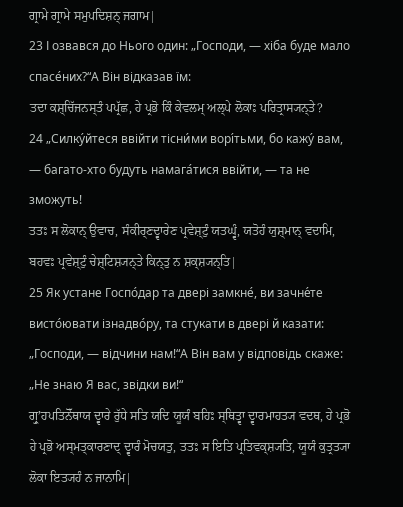ਗ੍ਰਾਮੇ ਗ੍ਰਾਮੇ ਸਮੁਪਦਿਸ਼ਨ੍ ਜਗਾਮ|
23 І озвався до Нього один: „Господи, — хіба буде мало спасе́них?“А Він відказав їм:
ਤਦਾ ਕਸ਼੍ਚਿੱਜਨਸ੍ਤੰ ਪਪ੍ਰੱਛ, ਹੇ ਪ੍ਰਭੋ ਕਿੰ ਕੇਵਲਮ੍ ਅਲ੍ਪੇ ਲੋਕਾਃ ਪਰਿਤ੍ਰਾਸ੍ਯਨ੍ਤੇ?
24 „Силку́йтеся ввійти тісни́ми ворі́тьми, бо кажу́ вам, — багато-хто будуть намага́тися ввійти, — та не зможуть!
ਤਤਃ ਸ ਲੋਕਾਨ੍ ਉਵਾਚ, ਸੰਕੀਰ੍ਣਦ੍ਵਾਰੇਣ ਪ੍ਰਵੇਸ਼੍ਟੁੰ ਯਤਘ੍ਵੰ, ਯਤੋਹੰ ਯੁਸ਼੍ਮਾਨ੍ ਵਦਾਮਿ, ਬਹਵਃ ਪ੍ਰਵੇਸ਼੍ਟੁੰ ਚੇਸ਼੍ਟਿਸ਼੍ਯਨ੍ਤੇ ਕਿਨ੍ਤੁ ਨ ਸ਼ਕ੍ਸ਼੍ਯਨ੍ਤਿ|
25 Як устане Госпо́дар та двері замкне́, ви зачне́те висто́ювати ізнадво́ру, та стукати в двері й казати: „Господи, — відчини нам!“А Він вам у відповідь скаже: „Не знаю Я вас, звідки ви!“
ਗ੍ਰੁʼਹਪਤਿਨੋੱਥਾਯ ਦ੍ਵਾਰੇ ਰੁੱਧੇ ਸਤਿ ਯਦਿ ਯੂਯੰ ਬਹਿਃ ਸ੍ਥਿਤ੍ਵਾ ਦ੍ਵਾਰਮਾਹਤ੍ਯ ਵਦਥ, ਹੇ ਪ੍ਰਭੋ ਹੇ ਪ੍ਰਭੋ ਅਸ੍ਮਤ੍ਕਾਰਣਾਦ੍ ਦ੍ਵਾਰੰ ਮੋਚਯਤੁ, ਤਤਃ ਸ ਇਤਿ ਪ੍ਰਤਿਵਕ੍ਸ਼੍ਯਤਿ, ਯੂਯੰ ਕੁਤ੍ਰਤ੍ਯਾ ਲੋਕਾ ਇਤ੍ਯਹੰ ਨ ਜਾਨਾਮਿ|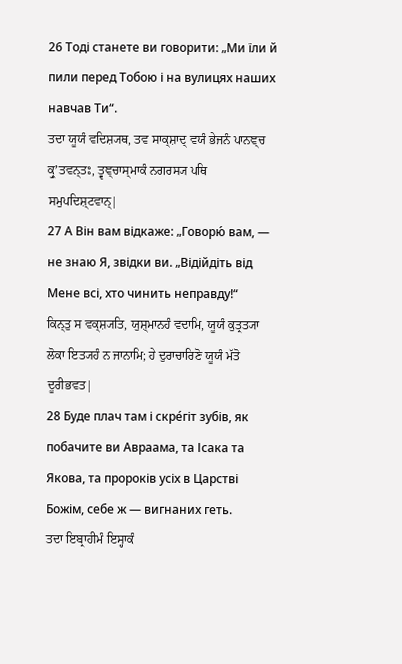26 Тоді станете ви говорити: „Ми їли й пили перед Тобою і на вулицях наших навчав Ти“.
ਤਦਾ ਯੂਯੰ ਵਦਿਸ਼੍ਯਥ, ਤਵ ਸਾਕ੍ਸ਼ਾਦ੍ ਵਯੰ ਭੇਜਨੰ ਪਾਨਞ੍ਚ ਕ੍ਰੁʼਤਵਨ੍ਤਃ, ਤ੍ਵਞ੍ਚਾਸ੍ਮਾਕੰ ਨਗਰਸ੍ਯ ਪਥਿ ਸਮੁਪਦਿਸ਼੍ਟਵਾਨ੍|
27 А Він вам відкаже: „Говорю́ вам, — не знаю Я, звідки ви. „Відійдіть від Мене всі, хто чинить неправду!“
ਕਿਨ੍ਤੁ ਸ ਵਕ੍ਸ਼੍ਯਤਿ, ਯੁਸ਼੍ਮਾਨਹੰ ਵਦਾਮਿ, ਯੂਯੰ ਕੁਤ੍ਰਤ੍ਯਾ ਲੋਕਾ ਇਤ੍ਯਹੰ ਨ ਜਾਨਾਮਿ; ਹੇ ਦੁਰਾਚਾਰਿਣੋ ਯੂਯੰ ਮੱਤੋ ਦੂਰੀਭਵਤ|
28 Буде плач там і скре́гіт зубів, як побачите ви Авраама, та Ісака та Якова, та пророків усіх в Царстві Божім, себе ж — вигнаних геть.
ਤਦਾ ਇਬ੍ਰਾਹੀਮੰ ਇਸ੍ਹਾਕੰ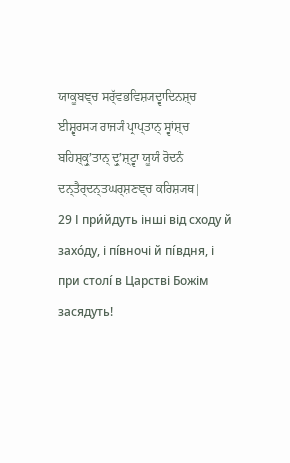ਯਾਕੂਬਞ੍ਚ ਸਰ੍ੱਵਭਵਿਸ਼੍ਯਦ੍ਵਾਦਿਨਸ਼੍ਚ ਈਸ਼੍ਵਰਸ੍ਯ ਰਾਜ੍ਯੰ ਪ੍ਰਾਪ੍ਤਾਨ੍ ਸ੍ਵਾਂਸ਼੍ਚ ਬਹਿਸ਼੍ਕ੍ਰੁʼਤਾਨ੍ ਦ੍ਰੁʼਸ਼੍ਟ੍ਵਾ ਯੂਯੰ ਰੋਦਨੰ ਦਨ੍ਤੈਰ੍ਦਨ੍ਤਘਰ੍ਸ਼ਣਞ੍ਚ ਕਰਿਸ਼੍ਯਥ|
29 І при́йдуть інші від сходу й захо́ду, і пі́вночі й пі́вдня, і при столі́ в Царстві Божім засядуть!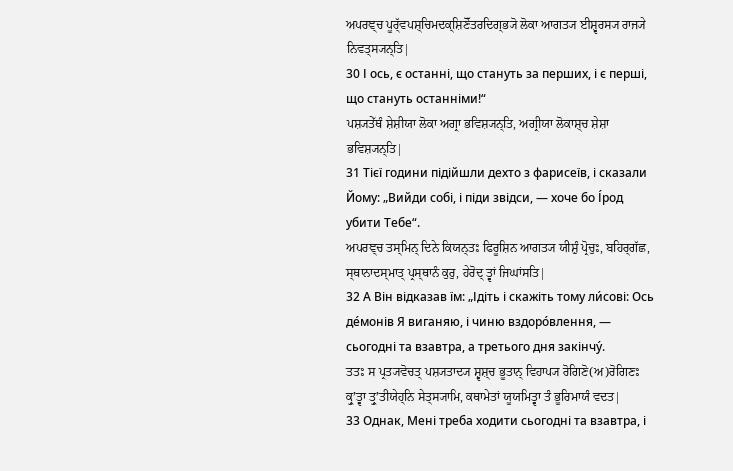ਅਪਰਞ੍ਚ ਪੂਰ੍ੱਵਪਸ਼੍ਚਿਮਦਕ੍ਸ਼ਿਣੋੱਤਰਦਿਗ੍ਭ੍ਯੋ ਲੋਕਾ ਆਗਤ੍ਯ ਈਸ਼੍ਵਰਸ੍ਯ ਰਾਜ੍ਯੇ ਨਿਵਤ੍ਸ੍ਯਨ੍ਤਿ|
30 І ось, є останні, що стануть за перших, і є перші, що стануть останніми!“
ਪਸ਼੍ਯਤੇੱਥੰ ਸ਼ੇਸ਼ੀਯਾ ਲੋਕਾ ਅਗ੍ਰਾ ਭਵਿਸ਼੍ਯਨ੍ਤਿ, ਅਗ੍ਰੀਯਾ ਲੋਕਾਸ਼੍ਚ ਸ਼ੇਸ਼ਾ ਭਵਿਸ਼੍ਯਨ੍ਤਿ|
31 Тієї години підійшли дехто з фарисеїв, і сказали Йому: „Вийди собі, і піди звідси, — хоче бо І́род убити Тебе“.
ਅਪਰਞ੍ਚ ਤਸ੍ਮਿਨ੍ ਦਿਨੇ ਕਿਯਨ੍ਤਃ ਫਿਰੂਸ਼ਿਨ ਆਗਤ੍ਯ ਯੀਸ਼ੁੰ ਪ੍ਰੋਚੁਃ, ਬਹਿਰ੍ਗੱਛ, ਸ੍ਥਾਨਾਦਸ੍ਮਾਤ੍ ਪ੍ਰਸ੍ਥਾਨੰ ਕੁਰੁ, ਹੇਰੋਦ੍ ਤ੍ਵਾਂ ਜਿਘਾਂਸਤਿ|
32 А Він відказав їм: „Ідіть і скажіть тому ли́сові: Ось де́монів Я виганяю, і чиню вздоро́влення, — сьогодні та взавтра, а третього дня закінчу́.
ਤਤਃ ਸ ਪ੍ਰਤ੍ਯਵੋਚਤ੍ ਪਸ਼੍ਯਤਾਦ੍ਯ ਸ਼੍ਵਸ਼੍ਚ ਭੂਤਾਨ੍ ਵਿਹਾਪ੍ਯ ਰੋਗਿਣੋ(ਅ)ਰੋਗਿਣਃ ਕ੍ਰੁʼਤ੍ਵਾ ਤ੍ਰੁʼਤੀਯੇਹ੍ਨਿ ਸੇਤ੍ਸ੍ਯਾਮਿ, ਕਥਾਮੇਤਾਂ ਯੂਯਮਿਤ੍ਵਾ ਤੰ ਭੂਰਿਮਾਯੰ ਵਦਤ|
33 Однак, Мені треба ходити сьогодні та взавтра, і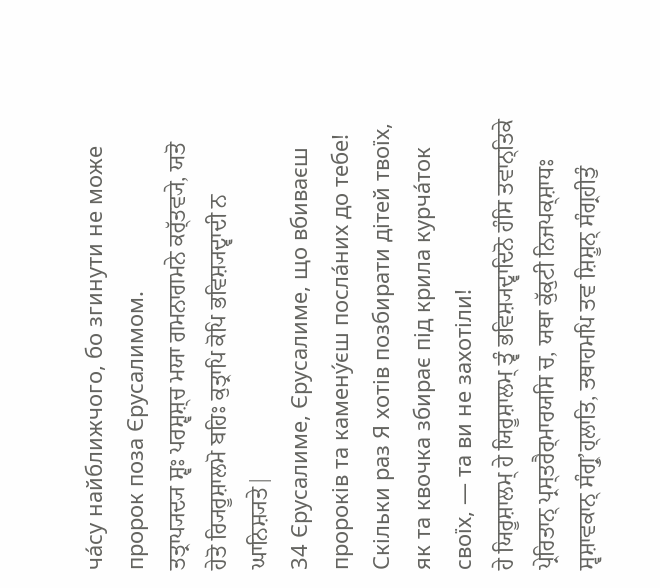ча́су найближчого, бо згинути не може пророк поза Єрусалимом.
ਤਤ੍ਰਾਪ੍ਯਦ੍ਯ ਸ਼੍ਵਃ ਪਰਸ਼੍ਵਸ਼੍ਚ ਮਯਾ ਗਮਨਾਗਮਨੇ ਕਰ੍ੱਤਵ੍ਯੇ, ਯਤੋ ਹੇਤੋ ਰ੍ਯਿਰੂਸ਼ਾਲਮੋ ਬਹਿਃ ਕੁਤ੍ਰਾਪਿ ਕੋਪਿ ਭਵਿਸ਼੍ਯਦ੍ਵਾਦੀ ਨ ਘਾਨਿਸ਼੍ਯਤੇ|
34 Єрусалиме, Єрусалиме, що вбиваєш пророків та камену́єш посла́них до тебе! Скільки раз Я хотів позбирати дітей твоїх, як та квочка збирає під крила курча́ток своїх, — та ви не захотіли!
ਹੇ ਯਿਰੂਸ਼ਾਲਮ੍ ਹੇ ਯਿਰੂਸ਼ਾਲਮ੍ ਤ੍ਵੰ ਭਵਿਸ਼੍ਯਦ੍ਵਾਦਿਨੋ ਹੰਸਿ ਤਵਾਨ੍ਤਿਕੇ ਪ੍ਰੇਰਿਤਾਨ੍ ਪ੍ਰਸ੍ਤਰੈਰ੍ਮਾਰਯਸਿ ਚ, ਯਥਾ ਕੁੱਕੁਟੀ ਨਿਜਪਕ੍ਸ਼ਾਧਃ ਸ੍ਵਸ਼ਾਵਕਾਨ੍ ਸੰਗ੍ਰੁʼਹ੍ਲਾਤਿ, ਤਥਾਹਮਪਿ ਤਵ ਸ਼ਿਸ਼ੂਨ੍ ਸੰਗ੍ਰਹੀਤੁੰ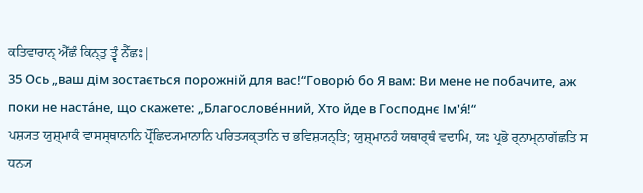ਕਤਿਵਾਰਾਨ੍ ਐੱਛੰ ਕਿਨ੍ਤੁ ਤ੍ਵੰ ਨੈੱਛਃ|
35 Ось „ваш дім зостається порожній для вас!“Говорю́ бо Я вам: Ви мене не побачите, аж поки не наста́не, що скажете: „Благослове́нний, Хто йде в Господнє Ім'я́!“
ਪਸ਼੍ਯਤ ਯੁਸ਼੍ਮਾਕੰ ਵਾਸਸ੍ਥਾਨਾਨਿ ਪ੍ਰੋੱਛਿਦ੍ਯਮਾਨਾਨਿ ਪਰਿਤ੍ਯਕ੍ਤਾਨਿ ਚ ਭਵਿਸ਼੍ਯਨ੍ਤਿ; ਯੁਸ਼੍ਮਾਨਹੰ ਯਥਾਰ੍ਥੰ ਵਦਾਮਿ, ਯਃ ਪ੍ਰਭੋ ਰ੍ਨਾਮ੍ਨਾਗੱਛਤਿ ਸ ਧਨ੍ਯ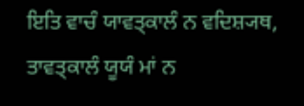ਇਤਿ ਵਾਚੰ ਯਾਵਤ੍ਕਾਲੰ ਨ ਵਦਿਸ਼੍ਯਥ, ਤਾਵਤ੍ਕਾਲੰ ਯੂਯੰ ਮਾਂ ਨ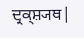ਦ੍ਰਕ੍ਸ਼੍ਯਥ|